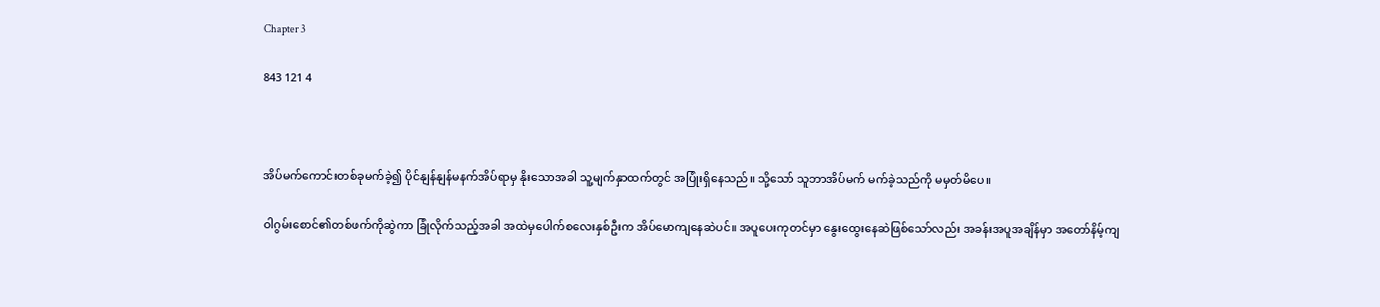Chapter 3

843 121 4



အိပ်မက်ကောင်းတစ်ခုမက်ခဲ့၍ ပိုင်နျန်နျန်မနက်အိပ်ရာမှ နိုးသောအခါ သူ့မျက်နှာထက်တွင် အပြုံးရှိနေသည်။ သို့သော် သူဘာအိပ်မက် မက်ခဲ့သည်ကို မမှတ်မိပေ။

ဝါဂွမ်းစောင်၏တစ်ဖက်ကိုဆွဲကာ ခြုံလိုက်သည့်အခါ အထဲမှပေါက်စလေးနှစ်ဦးက အိပ်မောကျနေဆဲပင်။ အပူပေးကုတင်မှာ နွေးထွေးနေဆဲဖြစ်သော်လည်း အခန်းအပူအချိန်မှာ အတော်နိမ့်ကျ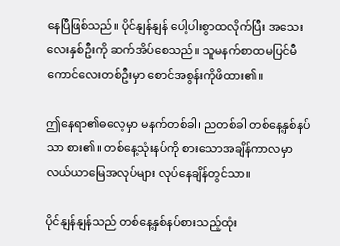နေပြီဖြစ်သည်။ ပိုင်နျန်နျန် ပေါ့ပါးစွာထလိုက်ပြီး အသေးလေးနှစ်ဦးကို ဆက်အိပ်စေသည်။ သူမနက်စာထမပြင်မီ ကောင်လေးတစ်ဦးမှာ စောင်အစွန်းကိုဖိထား၏။

ဤနေရာ၏ဓလေ့မှာ မနက်တစ်ခါ၊ ညတစ်ခါ တစ်နေ့နှစ်နပ်သာ စား၏။ တစ်နေ့သုံးနပ်ကို စားသောအချိန်ကာလမှာ လယ်ယာမြေအလုပ်များ လုပ်နေချိန်တွင်သာ။

ပိုင်နျန်နျန်သည် တစ်နေ့နှစ်နပ်စားသည့်ထုံး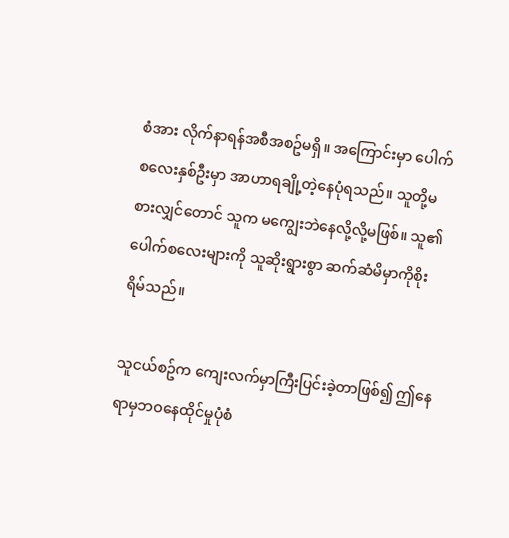စံအား လိုက်နာရန်အစီအစဥ်မရှိ။ အကြောင်းမှာ ပေါက်စလေးနှစ်ဦးမှာ အာဟာရချို့တဲ့နေပုံရသည်။ သူတို့မစားလျှင်တောင် သူက မကျွေးဘဲနေလို့လို့မဖြစ်။ သူ၏ ပေါက်စလေးများကို သူဆိုးရွားစွာ ဆက်ဆံမိမှာကိုစိုးရိမ်သည်။

သူငယ်စဥ်က ကျေးလက်မှာကြီးပြင်းခဲ့တာဖြစ်၍ ဤနေရာမှဘဝနေထိုင်မှုပုံစံ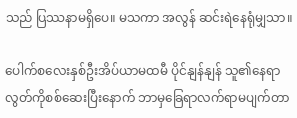သည် ပြဿနာမရှိပေ။ မသကာ အလွန် ဆင်းရဲနေရုံမျှသာ။

ပေါက်စလေးနှစ်ဦးအိပ်ယာမထမီ ပိုင်နျန်နျန် သူ၏နေရာလွတ်ကိုစစ်ဆေးပြီးနောက် ဘာမှခြေရာလက်ရာမပျက်တာ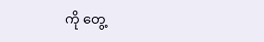ကို တွေ့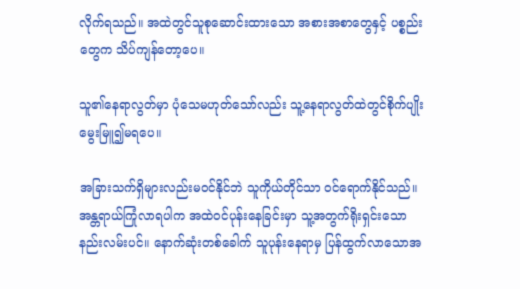လိုက်ရသည်။ အထဲတွင်သူစုဆောင်းထားသော အစားအစာတွေနှင့် ပစ္စည်းတွေက သိပ်ကျန်တော့ပေ။

သူ၏နေရာလွတ်မှာ ပုံသေမဟုတ်သော်လည်း သူ့နေရာလွတ်ထဲတွင်စိုက်ပျိုးမွေးမြူ၍မရပေ။

အခြားသက်ရှိများလည်းမဝင်နိုင်ဘဲ သူကိုယ်တိုင်သာ ဝင်ရောက်နိုင်သည်။ အန္တရာယ်ကြုံလာရပါက အထဲဝင်ပုန်းနေခြင်းမှာ သူ့အတွက်ရိုးရှင်းသော နည်းလမ်းပင်။ နောက်ဆုံးတစ်ခေါက် သူပုန်းနေရာမှ ပြန်ထွက်လာသောအ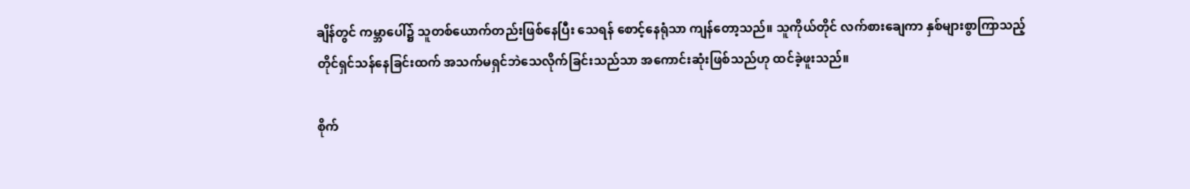ချိန်တွင် ကမ္ဘာပေါ်၌ သူတစ်ယောက်တည်းဖြစ်နေပြီး သေရန် စောင့်နေရုံသာ ကျန်တော့သည်။ သူကိုယ်တိုင် လက်စားချေကာ နှစ်များစွာကြာသည့်တိုင်ရှင်သန်နေခြင်းထက် အသက်မရှင်ဘဲသေလိုက်ခြင်းသည်သာ အကောင်းဆုံးဖြစ်သည်ဟု ထင်ခဲ့ဖူးသည်။

စိုက်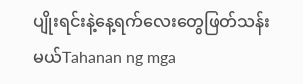ပျိုးရင်းနဲ့နေ့ရက်လေးတွေဖြတ်သန်းမယ်Tahanan ng mga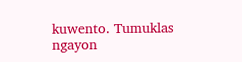kuwento. Tumuklas ngayon